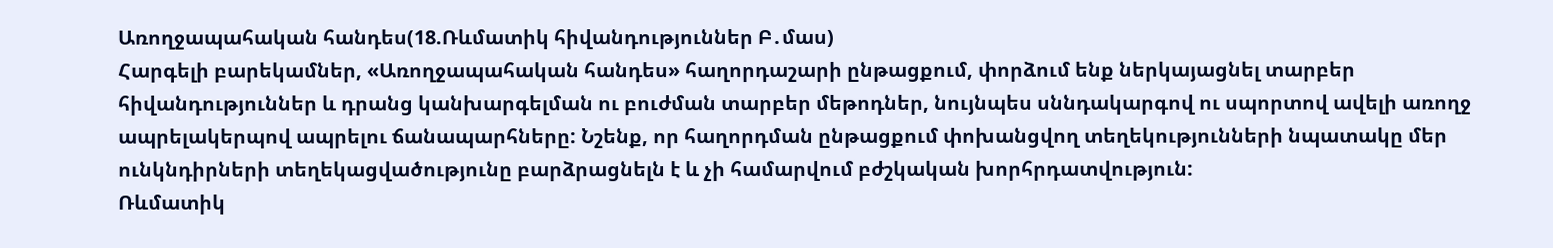Առողջապահական հանդես(18.Ռևմատիկ հիվանդություններ Բ․մաս)
Հարգելի բարեկամներ, «Առողջապահական հանդես» հաղորդաշարի ընթացքում, փորձում ենք ներկայացնել տարբեր հիվանդություններ և դրանց կանխարգելման ու բուժման տարբեր մեթոդներ, նույնպես սննդակարգով ու սպորտով ավելի առողջ ապրելակերպով ապրելու ճանապարհները: Նշենք, որ հաղորդման ընթացքում փոխանցվող տեղեկությունների նպատակը մեր ունկնդիրների տեղեկացվածությունը բարձրացնելն է և չի համարվում բժշկական խորհրդատվություն:
Ռևմատիկ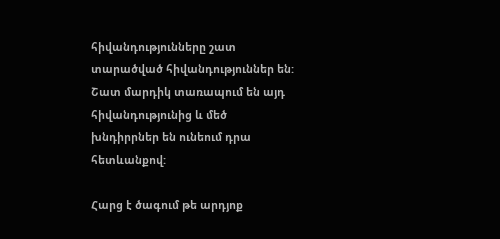հիվանդությունները շատ տարածված հիվանդություններ են: Շատ մարդիկ տառապում են այդ հիվանդությունից և մեծ խնդիրրներ են ունեում դրա հետևանքով:

Հարց է ծագում թե արդյոք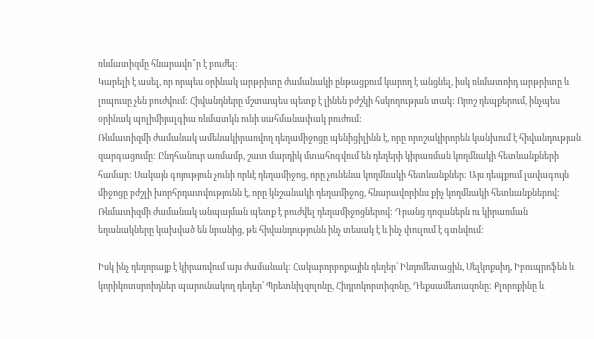ռևմատիզմը հնարավո՞ր է բուժել:
Կարելի է ասել, որ որպես օրինակ արթրիտը ժամանակի ընթացքում կարող է անցնել, իսկ ռևմատոիդ արթրիտը և լոպուսը չեն բուժվում: Հիվանդները մշտապես պետք է լինեն բժշկի հսկողության տակ: Որոշ դեպքերում, ինչպես օրինակ պոլիմիյալգիա ռևմատկն ունի սահմանափակ բուժում:
Ռևմատիզմի ժամանակ ամենակիրառվող դեղամիջոցը պենիցիլինն է, որը որոշակիրորեն կանխում է հիվանդության զարգացումը: Ընդհանուր առմամբ, շատ մարդիկ մտահոգվում են դեղերի կիրառման կողմնակի հետևանքների համար: Սակայն գոյություն չունի որևէ դեղամիջոց, որը չունենա կողմնակի հետևանքներ: Այս դեպքում լավագույն միջոցը բժշլի խորհրդատվությունն է, որը կնշանակի դեղամիջոց, հնարավորինս քիչ կողմնակի հետևանքներով: Ռևմատիզմի ժամանակ անպայման պետք է բուժվել դեղամիջոցներով: Դրանց դոզաներն ու կիրառման եղանակները կախված են նրանից, թե հիվանդությունն ինչ տեսակ է և ինչ փուլում է գտնվում:

Իսկ ինչ դեղորայք է կիրառվում այս ժամանակ: Հակաբորբոքային դեղեր՝ Ինդոմետացին, Սելկոքսիդ, Իբուպրոֆեն և կորիկոտսրոիդներ պարունակող դեղեր՝ Պրետնիլզոլոնը, Հիդրոկորտիզոնը, Դեքսամետազոնը: Քլորոքինը և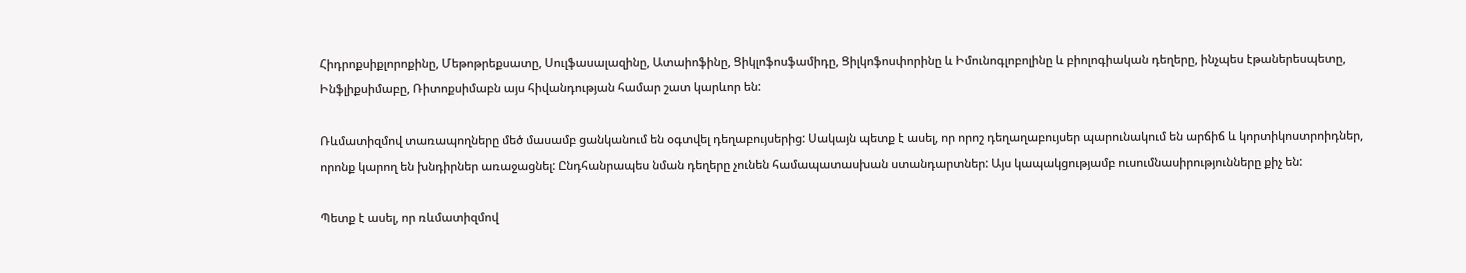Հիդրոքսիքլորոքինը, Մեթոթրեքսատը, Սուլֆասալազինը, Ատաիոֆինը, Ցիկլոֆոսֆամիդը, Ցիլկոֆոսփորինը և Իմունոգլոբոլինը և բիոլոգիական դեղերը, ինչպես էթաներեսպետը, Ինֆլիքսիմաբը, Ռիտոքսիմաբն այս հիվանդության համար շատ կարևոր են:

Ռևմատիզմով տառապողները մեծ մասամբ ցանկանում են օգտվել դեղաբույսերից: Սակայն պետք է ասել, որ որոշ դեղաղաբույսեր պարունակում են արճիճ և կորտիկոստրոիդներ, որոնք կարող են խնդիրներ առաջացնել: Ընդհանրապես նման դեղերը չունեն համապատասխան ստանդարտներ: Այս կապակցությամբ ուսումնասիրությունները քիչ են:

Պետք է ասել, որ ռևմատիզմով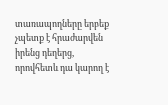տառապողները երբեք չպետք է հրաժարվեն իրենց դեղերց, որովհետև դա կարող է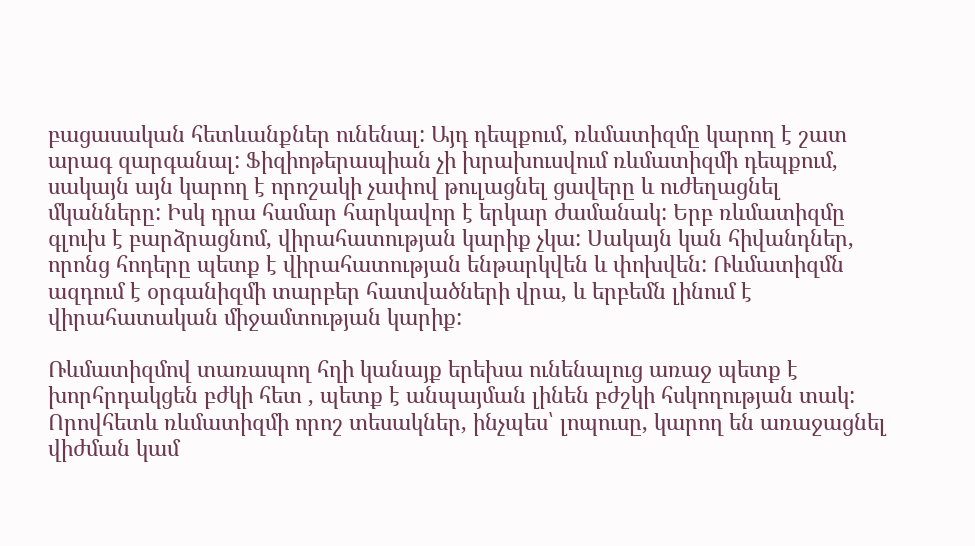բացասական հետևանքներ ունենալ: Այդ դեպքում, ռևմատիզմը կարող է շատ արագ զարգանալ: Ֆիզիոթերապիան չի խրախուսվում ռևմատիզմի դեպքում, սակայն այն կարող է որոշակի չափով թուլացնել ցավերը և ուժեղացնել մկանները: Իսկ դրա համար հարկավոր է երկար ժամանակ: Երբ ռևմատիզմը գլուխ է բարձրացնոմ, վիրահատության կարիք չկա: Սակայն կան հիվանդներ, որոնց հոդերը պետք է վիրահատության ենթարկվեն և փոխվեն: Ռևմատիզմն ազդում է օրգանիզմի տարբեր հատվածների վրա, և երբեմն լինում է վիրահատական միջամտության կարիք:

Ռևմատիզմով տառապող հղի կանայք երեխա ունենալուց առաջ պետք է խորհրդակցեն բժկի հետ , պետք է անպայման լինեն բժշկի հսկողության տակ: Որովհետև ռևմատիզմի որոշ տեսակներ, ինչպես՝ լոպուսը, կարող են առաջացնել վիժման կամ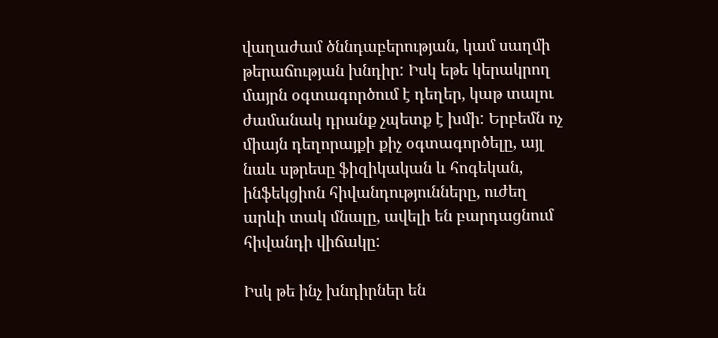վաղաժամ ծննդաբերության, կամ սաղմի թերաճության խնդիր: Իսկ եթե կերակրող մայրն օգտագործում է դեղեր, կաթ տալու ժամանակ դրանք չպետք է խմի: Երբեմն ոչ միայն դեղորայքի քիչ օգտագործելը, այլ նաև սթրեսը ֆիզիկական և հոգեկան, ինֆեկցիոն հիվանդությունները, ուժեղ արևի տակ մնալը, ավելի են բարդացնում հիվանդի վիճակը:

Իսկ թե ինչ խնդիրներ են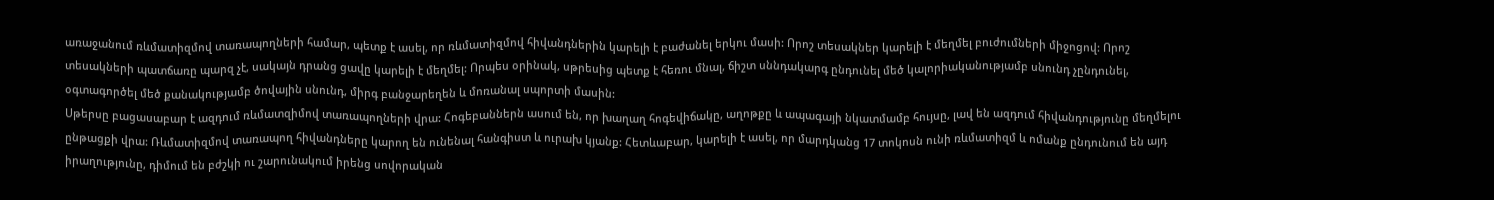առաջանում ռևմատիզմով տառապողների համար, պետք է ասել, որ ռևմատիզմով հիվանդներին կարելի է բաժանել երկու մասի: Որոշ տեսակներ կարելի է մեղմել բուժումների միջոցով: Որոշ տեսակների պատճառը պարզ չէ, սակայն դրանց ցավը կարելի է մեղմել: Որպես օրինակ, սթրեսից պետք է հեռու մնալ, ճիշտ սննդակարգ ընդունել մեծ կալորիականությամբ սնունդ չընդունել, օգտագործել մեծ քանակությամբ ծովային սնունդ, միրգ բանջարեղեն և մոռանալ սպորտի մասին:
Սթերսը բացասաբար է ազդում ռևմատզիմով տառապողների վրա: Հոգեբաններն ասում են, որ խաղաղ հոգեվիճակը, աղոթքը և ապագայի նկատմամբ հույսը, լավ են ազդում հիվանդությունը մեղմելու ընթացքի վրա: Ռևմատիզմով տառապող հիվանդները կարող են ունենալ հանգիստ և ուրախ կյանք: Հետևաբար, կարելի է ասել, որ մարդկանց 17 տոկոսն ունի ռևմատիզմ և ոմանք ընդունում են այդ իրաղությունը, դիմում են բժշկի ու շարունակում իրենց սովորական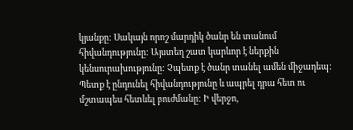կյանքը: Սակայն որոշ մարդիկ ծանր են տանում հիվանդությունը: Այստեղ շատ կարևոր է ներքին կենսուրախությունը: Չպետք է ծանր տանել ամեն միջադեպ: Պետք է ընդունել հիվանդությունը և ապրել դրա հետ ու մշտապես հետևել բուժմանը: Ի վերջո,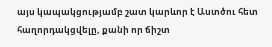այս կապակցությամբ շատ կարևոր է Աստծու հետ հաղորդակցվելը, քանի որ ճիշտ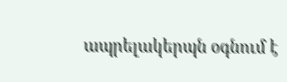ապրելակերպն օգնում է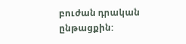բուժան դրական ընթացքին: